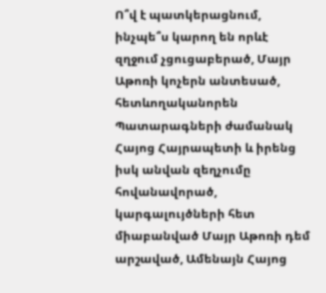Ո՞վ է պատկերացնում, ինչպե՞ս կարող են որևէ զղջում չցուցաբերած, Մայր Աթոռի կոչերն անտեսած, հետևողականորեն Պատարագների ժամանակ Հայոց Հայրապետի և իրենց իսկ անվան զեղչումը հովանավորած, կարգալույծների հետ միաբանված Մայր Աթոռի դեմ արշաված, Ամենայն Հայոց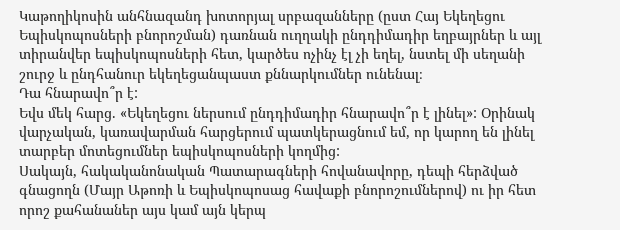Կաթողիկոսին անհնազանդ խոտորյալ սրբազանները (ըստ Հայ Եկեղեցու Եպիսկոպոսների բնորոշման) դառնան ուղղակի ընդդիմադիր եղբայրներ և այլ տիրանվեր եպիսկոպոսների հետ, կարծես ոչինչ էլ չի եղել, նստել մի սեղանի շուրջ և ընդհանուր եկեղեցանպաստ քննարկումներ ունենալ։
Դա հնարավո՞ր է:
Եվս մեկ հարց. «Եկեղեցու ներսում ընդդիմադիր հնարավո՞ր է լինել»: Օրինակ վարչական, կառավարման հարցերում պատկերացնում եմ, որ կարող են լինել տարբեր մոտեցումներ եպիսկոպոսների կողմից:
Սակայն, հակականոնական Պատարագների հովանավորը, դեպի հերձված գնացողն (Մայր Աթոռի և Եպիսկոպոսաց հավաքի բնորոշումներով) ու իր հետ որոշ քահանաներ այս կամ այն կերպ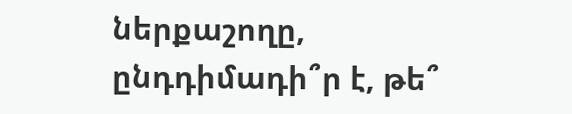ներքաշողը, ընդդիմադի՞ր է, թե՞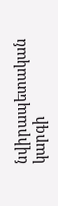նվիրապետական կարգի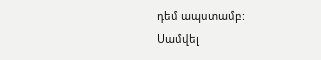դեմ ապստամբ:
Սամվել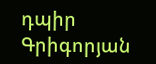դպիր Գրիգորյան